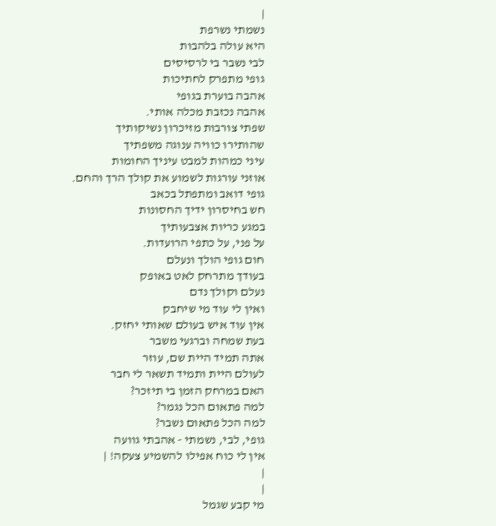|
נשמתי נשרפת
היא עולה בלהבות
לבי נשבר בי לרסיסים
גופי מתפרק לחתיכות
אהבה בוערת בגופי
אהבה נכזבת מכלה אותי.
שפתי צורבות מזיכרון נשיקותיך
שהותירו כוויה ענוגה משפתיך
עיני כמהות למבט עיניך החומות
אוזני עורגות לשמוע את קולך הרך והחם.
גופי דואב ומתפתל בכאב
חש בחיסרון ידיך החסונות
במגע כריות אצבעותיך
על פני, על כתפי הרועדות.
חום גופי הולך ונעלם
בעודך מתרחק לאט באופק
נעלם וקולך נדם
ואין לי עוד מי שיחבק
אין עוד איש בעולם שאותי יחזק.
בעת שמחה וברגעי משבר
אתה תמיד היית שם, עוזר
לעולם היית ותמיד תשאר לי חבר
האם במרחק הזמן בי תיזכר?
למה פתאום הכל נגמר?
למה הכל פתאום נשבר?
גופי, לבי, נשמתי - אהבתי גוועה
אין לי כוח אפילו להשמיע צעקה! |
|
|
מי קבע שגמל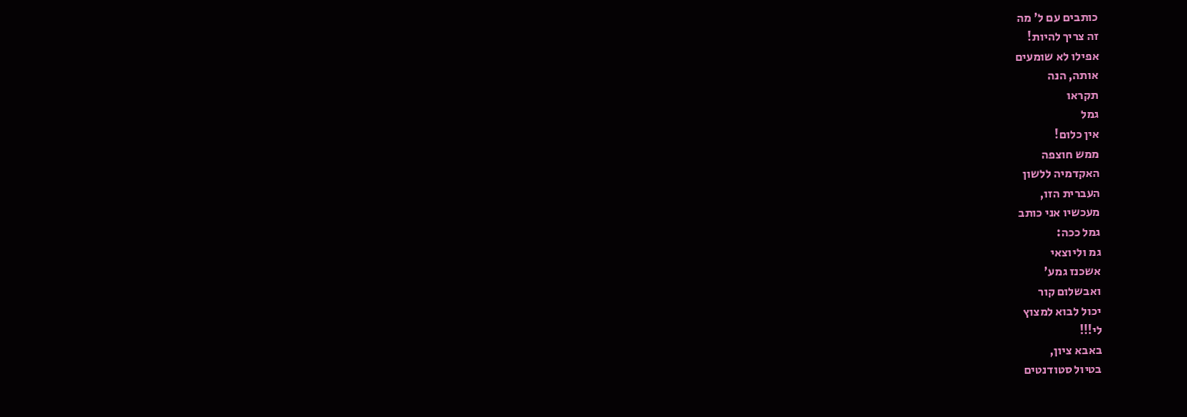כותבים עם ל' מה
זה צריך להיות!
אפילו לא שומעים
אותה, הנה
תקראו
גמל
אין כלום!
ממש חוצפה
האקדמיה ללשון
העברית הזו,
מעכשיו אני כותב
גמל ככה:
גמ וליוצאי
אשכנז גמע'
ואבשלום קור
יכול לבוא למצוץ
לי!!!
באבא ציון,
בטיול סטודנטים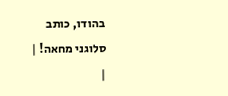בהודו, כותב
סלוגני מחאה! |
|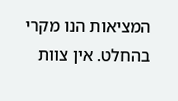המציאות הנו מקרי בהחלט. אין צוות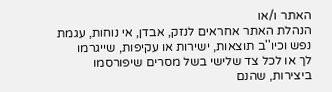האתר ו/או
הנהלת האתר אחראים לנזק, אבדן, אי נוחות, עגמת
נפש וכיו''ב תוצאות, ישירות או עקיפות, שייגרמו
לך או לכל צד שלישי בשל מסרים שיפורסמו
ביצירות, שהנם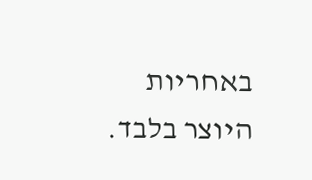באחריות היוצר בלבד.